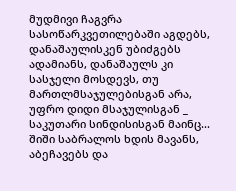მუდმივი ჩაგვრა სასოწარკვეთილებაში აგდებს, დანაშაულისკენ უბიძგებს ადამიანს, დანაშაულს კი სასჯელი მოსდევს, თუ მართლმსაჯულებისგან არა, უფრო დიდი მსაჯულისგან _ საკუთარი სინდისისგან მაინც... შიში საბრალოს ხდის მავანს, აბეჩავებს და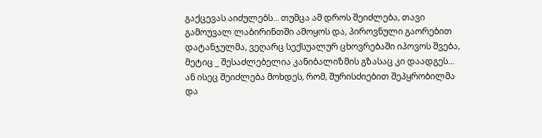გაქცევას აიძულებს... თუმცა ამ დროს შეიძლება, თავი გამოუვალ ლაბირინთში ამოყოს და, პიროვნული გაორებით დატანჯულმა, ვეღარც სექსუალურ ცხოვრებაში იპოვოს შვება, მეტიც _ შესაძლებელია კანიბალიზმის გზასაც კი დაადგეს... ან ისეც შეიძლება მოხდეს, რომ, შურისძიებით შეპყრობილმა და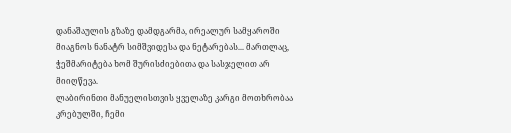დანაშაულის გზაზე დამდგარმა, ირეალურ სამყაროში მიაგნოს ნანატრ სიმშვიდესა და ნეტარებას... მართლაც, ჭეშმარიტება ხომ შურისძიებითა და სასჯელით არ მიიღწევა.
ლაბირინთი მანუელისთვის ყველაზე კარგი მოთხრობაა კრებულში, ჩემი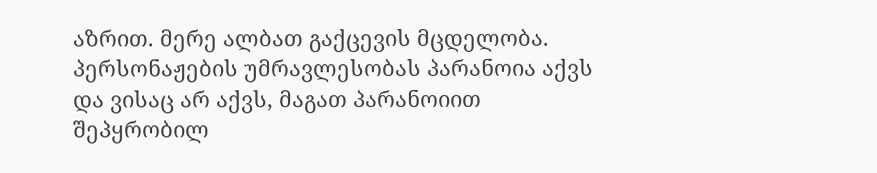აზრით. მერე ალბათ გაქცევის მცდელობა. პერსონაჟების უმრავლესობას პარანოია აქვს და ვისაც არ აქვს, მაგათ პარანოიით შეპყრობილ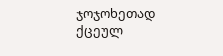ჯოჯოხეთად ქცეულ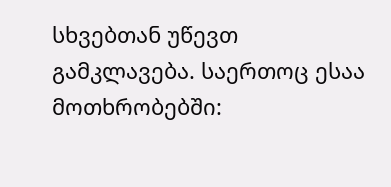სხვებთან უწევთ გამკლავება. საერთოც ესაა მოთხრობებში: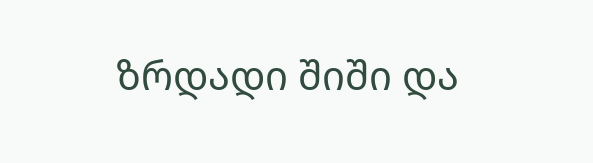ზრდადი შიში და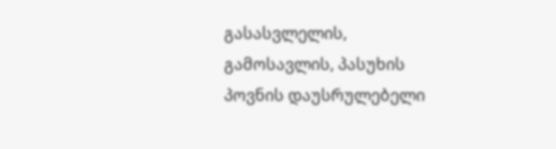გასასვლელის, გამოსავლის, პასუხის პოვნის დაუსრულებელი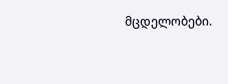მცდელობები.